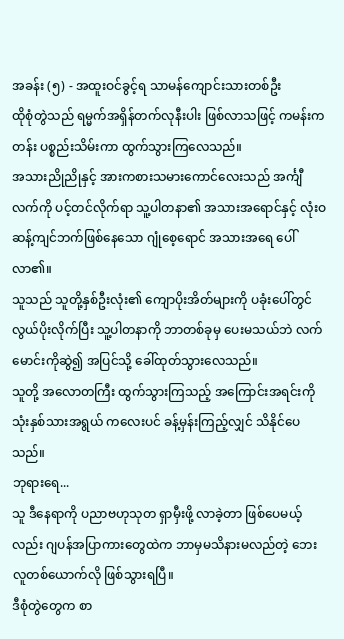အခန်း (၅) - အထူးဝင်ခွင့်ရ သာမန်ကျောင်းသားတစ်ဦး
ထိုစုံတွဲသည် ရမ္မက်အရှိန်တက်လုနီးပါး ဖြစ်လာသဖြင့် ကမန်းကတန်း ပစ္စည်းသိမ်းကာ ထွက်သွားကြလေသည်။
အသားညိုညိုနှင့် အားကစားသမားကောင်လေးသည် အင်္ကျီလက်ကို ပင့်တင်လိုက်ရာ သူ့ပါတနာ၏ အသားအရောင်နှင့် လုံးဝ ဆန့်ကျင်ဘက်ဖြစ်နေသော ဂျုံစေ့ရောင် အသားအရေ ပေါ်လာ၏။
သူသည် သူတို့နှစ်ဦးလုံး၏ ကျောပိုးအိတ်များကို ပခုံးပေါ်တွင် လွယ်ပိုးလိုက်ပြီး သူ့ပါတနာကို ဘာတစ်ခုမှ ပေးမသယ်ဘဲ လက်မောင်းကိုဆွဲ၍ အပြင်သို့ ခေါ်ထုတ်သွားလေသည်။
သူတို့ အလောတကြီး ထွက်သွားကြသည့် အကြောင်းအရင်းကို သုံးနှစ်သားအရွယ် ကလေးပင် ခန့်မှန်းကြည့်လျှင် သိနိုင်ပေသည်။
ဘုရားရေ...
သူ ဒီနေရာကို ပညာဗဟုသုတ ရှာမှီးဖို့ လာခဲ့တာ ဖြစ်ပေမယ့်လည်း ဂျပန်အပြာကားတွေထဲက ဘာမှမသိနားမလည်တဲ့ ဘေးလူတစ်ယောက်လို ဖြစ်သွားရပြီ။
ဒီစုံတွဲတွေက စာ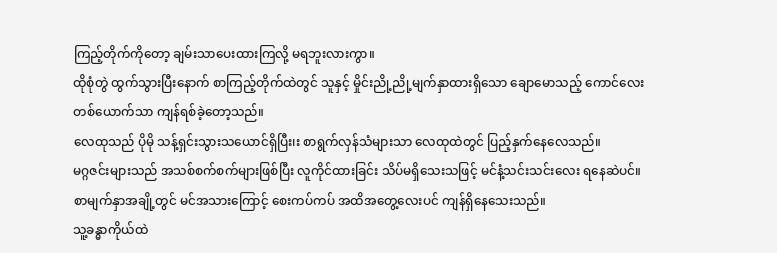ကြည့်တိုက်ကိုတော့ ချမ်းသာပေးထားကြလို့ မရဘူးလားကွာ။
ထိုစုံတွဲ ထွက်သွားပြီးနောက် စာကြည့်တိုက်ထဲတွင် သူနှင့် မှိုင်းညို့ညို့မျက်နှာထားရှိသော ချောမောသည့် ကောင်လေးတစ်ယောက်သာ ကျန်ရစ်ခဲ့တော့သည်။
လေထုသည် ပိုမို သန့်ရှင်းသွားသယောင်ရှိပြီး၊း စာရွက်လှန်သံများသာ လေထုထဲတွင် ပြည့်နှက်နေလေသည်။
မဂ္ဂဇင်းများသည် အသစ်စက်စက်များဖြစ်ပြီး လူကိုင်ထားခြင်း သိပ်မရှိသေးသဖြင့် မင်နံ့သင်းသင်းလေး ရနေဆဲပင်။ စာမျက်နှာအချို့တွင် မင်အသားကြောင့် စေးကပ်ကပ် အထိအတွေ့လေးပင် ကျန်ရှိနေသေးသည်။
သူ့ခန္ဓာကိုယ်ထဲ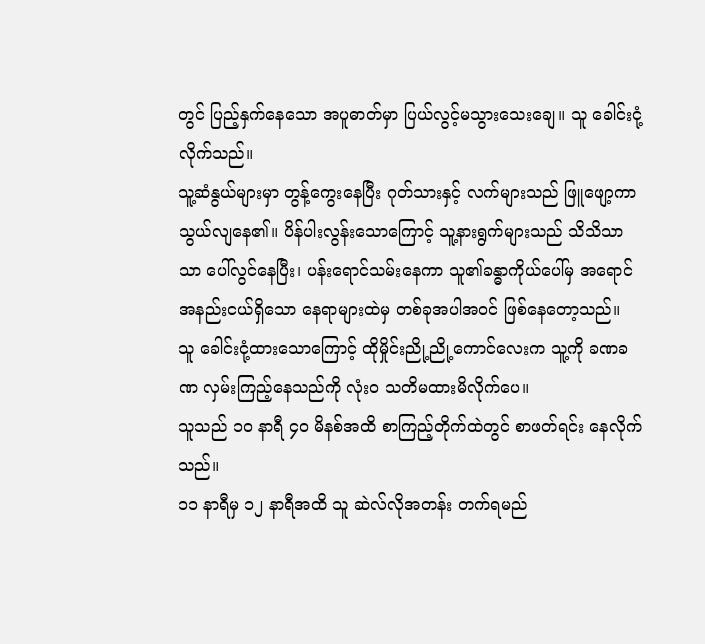တွင် ပြည့်နှက်နေသော အပူဓာတ်မှာ ပြယ်လွင့်မသွားသေးချေ။ သူ ခေါင်းငုံ့လိုက်သည်။
သူ့ဆံနွယ်များမှာ တွန့်ကွေးနေပြီး ဂုတ်သားနှင့် လက်များသည် ဖြူဖျော့ကာ သွယ်လျနေ၏။ ပိန်ပါးလွန်းသောကြောင့် သူ့နားရွက်များသည် သိသိသာသာ ပေါ်လွင်နေပြီး၊ ပန်းရောင်သမ်းနေကာ သူ၏ခန္ဓာကိုယ်ပေါ်မှ အရောင်အနည်းငယ်ရှိသော နေရာများထဲမှ တစ်ခုအပါအဝင် ဖြစ်နေတော့သည်။
သူ ခေါင်းငုံ့ထားသောကြောင့် ထိုမှိုင်းညို့ညို့ကောင်လေးက သူ့ကို ခဏခဏ လှမ်းကြည့်နေသည်ကို လုံးဝ သတိမထားမိလိုက်ပေ။
သူသည် ၁၀ နာရီ ၄၀ မိနစ်အထိ စာကြည့်တိုက်ထဲတွင် စာဖတ်ရင်း နေလိုက်သည်။
၁၁ နာရီမှ ၁၂ နာရီအထိ သူ ဆဲလ်လိုအတန်း တက်ရမည်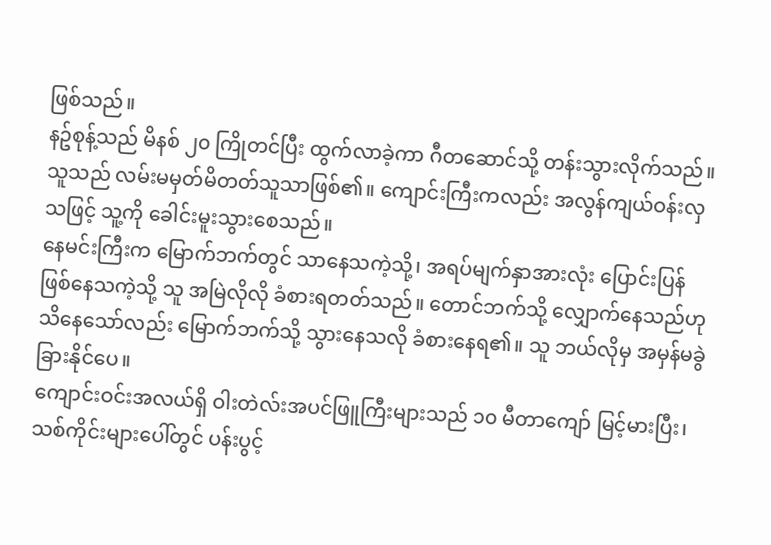ဖြစ်သည်။
နဥ်စုန့်သည် မိနစ် ၂၀ ကြိုတင်ပြီး ထွက်လာခဲ့ကာ ဂီတဆောင်သို့ တန်းသွားလိုက်သည်။
သူသည် လမ်းမမှတ်မိတတ်သူသာဖြစ်၏။ ကျောင်းကြီးကလည်း အလွန်ကျယ်ဝန်းလှသဖြင့် သူ့ကို ခေါင်းမူးသွားစေသည်။
နေမင်းကြီးက မြောက်ဘက်တွင် သာနေသကဲ့သို့၊ အရပ်မျက်နှာအားလုံး ပြောင်းပြန်ဖြစ်နေသကဲ့သို့ သူ အမြဲလိုလို ခံစားရတတ်သည်။ တောင်ဘက်သို့ လျှောက်နေသည်ဟု သိနေသော်လည်း မြောက်ဘက်သို့ သွားနေသလို ခံစားနေရ၏။ သူ ဘယ်လိုမှ အမှန်မခွဲခြားနိုင်ပေ။
ကျောင်းဝင်းအလယ်ရှိ ဝါးတဲလ်းအပင်ဖြူကြီးများသည် ၁၀ မီတာကျော် မြင့်မားပြီး၊ သစ်ကိုင်းများပေါ်တွင် ပန်းပွင့်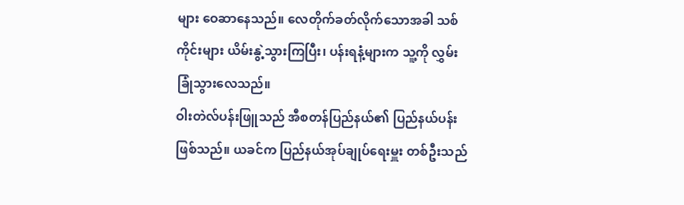များ ဝေဆာနေသည်။ လေတိုက်ခတ်လိုက်သောအခါ သစ်ကိုင်းများ ယိမ်းနွဲ့သွားကြပြီး၊ ပန်းရနံ့များက သူ့ကို လွှမ်းခြုံသွားလေသည်။
ဝါးတဲလ်ပန်းဖြူသည် အီစတန်ပြည်နယ်၏ ပြည်နယ်ပန်း ဖြစ်သည်။ ယခင်က ပြည်နယ်အုပ်ချုပ်ရေးမှူး တစ်ဦးသည်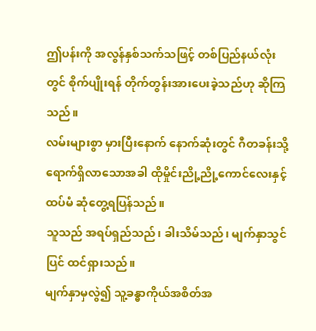ဤပန်းကို အလွန်နှစ်သက်သဖြင့် တစ်ပြည်နယ်လုံးတွင် စိုက်ပျိုးရန် တိုက်တွန်းအားပေးခဲ့သည်ဟု ဆိုကြသည်။
လမ်းများစွာ မှားပြီးနောက် နောက်ဆုံးတွင် ဂီတခန်းသို့ ရောက်ရှိလာသောအခါ ထိုမှိုင်းညို့ညို့ကောင်လေးနှင့် ထပ်မံ ဆုံတွေ့ရပြန်သည်။
သူသည် အရပ်ရှည်သည်၊ ခါးသိမ်သည်၊ မျက်နှာသွင်ပြင် ထင်ရှားသည်။
မျက်နှာမှလွဲ၍ သူ့ခန္ဓာကိုယ်အစိတ်အ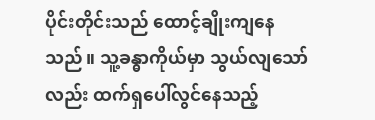ပိုင်းတိုင်းသည် ထောင့်ချိုးကျနေသည်။ သူ့ခန္ဓာကိုယ်မှာ သွယ်လျသော်လည်း ထက်ရှပေါ်လွင်နေသည့်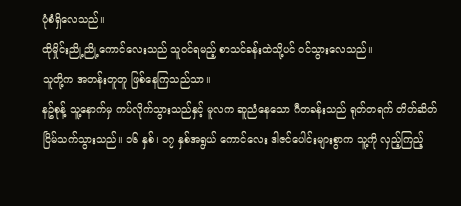ပုံစံရှိလေသည်။
ထိုမှိုင်းညို့ညို့ကောင်လေးသည် သူဝင်ရမည့် စာသင်ခန်းထဲသို့ပင် ဝင်သွားလေသည်။
သူတို့က အတန်းတူတူ ဖြစ်နေကြသည်သာ။
နဥ်စုန့် သူ့နောက်မှ ကပ်လိုက်သွားသည်နှင့် မူလက ဆူညံနေသော ဂီတခန်းသည် ရုတ်တရက် တိတ်ဆိတ်ငြိမ်သက်သွားသည်။ ၁၆ နှစ်၊ ၁၇ နှစ်အရွယ် ကောင်လေး ဒါဇင်ပေါင်းများစွာက သူ့ကို လှည့်ကြည့်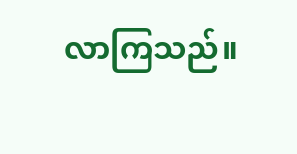လာကြသည်။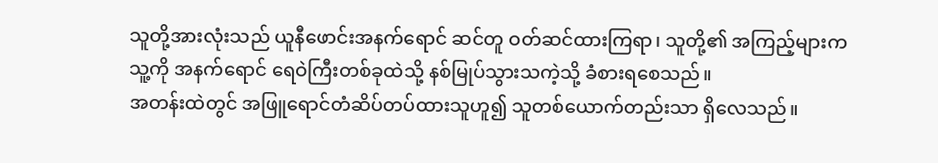သူတို့အားလုံးသည် ယူနီဖောင်းအနက်ရောင် ဆင်တူ ဝတ်ဆင်ထားကြရာ၊ သူတို့၏ အကြည့်များက သူ့ကို အနက်ရောင် ရေဝဲကြီးတစ်ခုထဲသို့ နစ်မြုပ်သွားသကဲ့သို့ ခံစားရစေသည်။
အတန်းထဲတွင် အဖြူရောင်တံဆိပ်တပ်ထားသူဟူ၍ သူတစ်ယောက်တည်းသာ ရှိလေသည်။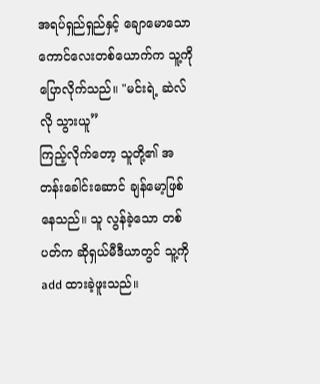အရပ်ရှည်ရှည်နှင့် ချောမောသော ကောင်လေးတစ်ယောက်က သူ့ကို ပြောလိုက်သည်။ "မင်းရဲ့ ဆဲလ်လို သွားယူ”
ကြည့်လိုက်တော့ သူတို့၏ အတန်းခေါင်းဆောင် ချန်မော့ဖြစ်နေသည်။ သူ လွန်ခဲ့သော တစ်ပတ်က ဆိုရှယ်မီဒီယာတွင် သူ့ကို add ထားခဲ့ဖူးသည်။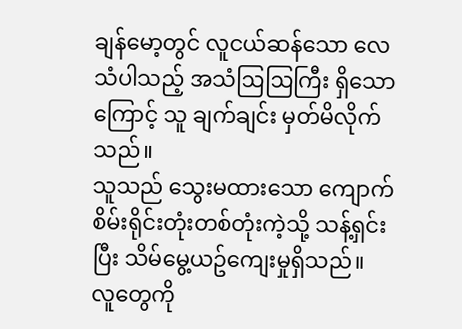ချန်မော့တွင် လူငယ်ဆန်သော လေသံပါသည့် အသံဩဩကြီး ရှိသောကြောင့် သူ ချက်ချင်း မှတ်မိလိုက်သည်။
သူသည် သွေးမထားသော ကျောက်စိမ်းရိုင်းတုံးတစ်တုံးကဲ့သို့ သန့်ရှင်းပြီး သိမ်မွေ့ယဥ်ကျေးမှုရှိသည်။
လူတွေကို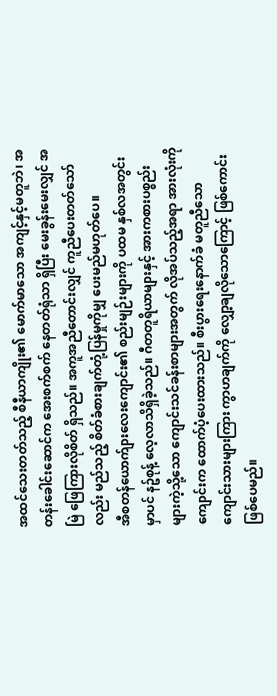အထင်သေးတတ်သည့် စီနီယာကျိုး၏ မောက်မာသော အကျင့်နှင့်မတူဘဲ၊ အတန်းခေါင်းဆောင်က အေးစက်စက် နေတတ်ရုံသာ ရှိပြီး မေးခွန်းမေးလျှင် အမြဲ ဖြေကြားလိုစိတ် ရှိသည်။ အကူအညီတောင်းလျှင် ကူညီပေးတတ်သော်လည်း မည်သည့် စိတ်ခံစားချက်တုံ့ပြန်မှုကိုမျှ ပေးမည်မဟုတ်ပေ။
အီစတန်ယောက်ျားလေးကျောင်း၏ စည်းမျဉ်းများကို ပထမ နှစ်လအတွင်းမှာပင် နဥ်စုန့် လေ့လာသိရှိခဲ့သည်။ ဂီတတူရိယာများနှင့် အားကစားပစ္စည်းများကဲ့သို့သော ကျောင်းသင်ခန်းစာများအတွက် လိုအပ်သည့်အရာ အားလုံးကို ကျောင်းက ထောက်ပံ့ပေးထားသည်။ စီးပွားရေးနောက်ခံ မတူညီသော ကျောင်းသားများကြား ကွာဟချက်ကို လျှော့ချလိုသောကြောင့် ဖြစ်ကောင်းဖြစ်ပေမည်။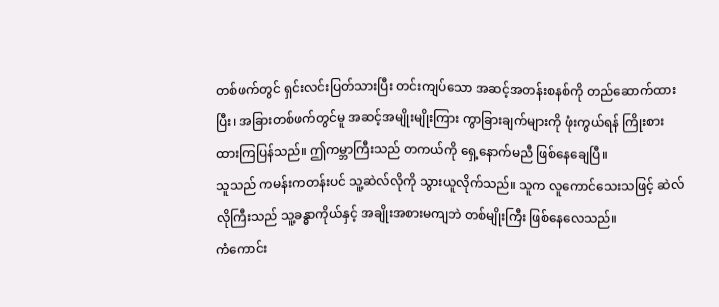တစ်ဖက်တွင် ရှင်းလင်းပြတ်သားပြီး တင်းကျပ်သော အဆင့်အတန်းစနစ်ကို တည်ဆောက်ထားပြီး၊ အခြားတစ်ဖက်တွင်မူ အဆင့်အမျိုးမျိုးကြား ကွာခြားချက်များကို ဖုံးကွယ်ရန် ကြိုးစားထားကြပြန်သည်။ ဤကမ္ဘာကြီးသည် တကယ်ကို ရှေ့နောက်မညီ ဖြစ်နေချေပြီ။
သူသည် ကမန်းကတန်းပင် သူ့ဆဲလ်လိုကို သွားယူလိုက်သည်။ သူက လူကောင်သေးသဖြင့် ဆဲလ်လိုကြီးသည် သူ့ခန္ဓာကိုယ်နှင့် အချိုးအစားမကျဘဲ တစ်မျိုးကြီး ဖြစ်နေလေသည်။
ကံကောင်း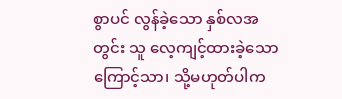စွာပင် လွန်ခဲ့သော နှစ်လအတွင်း သူ လေ့ကျင့်ထားခဲ့သောကြောင့်သာ၊ သို့မဟုတ်ပါက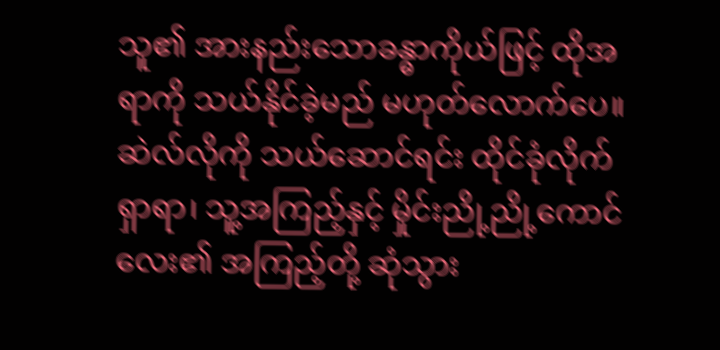သူ၏ အားနည်းသောခန္ဓာကိုယ်ဖြင့် ထိုအရာကို သယ်နိုင်ခဲ့မည် မဟုတ်လောက်ပေ။
ဆဲလ်လိုကို သယ်ဆောင်ရင်း ထိုင်ခုံလိုက်ရှာရာ၊ သူ့အကြည့်နှင့် မှိုင်းညို့ညို့ကောင်လေး၏ အကြည့်တို့ ဆုံသွား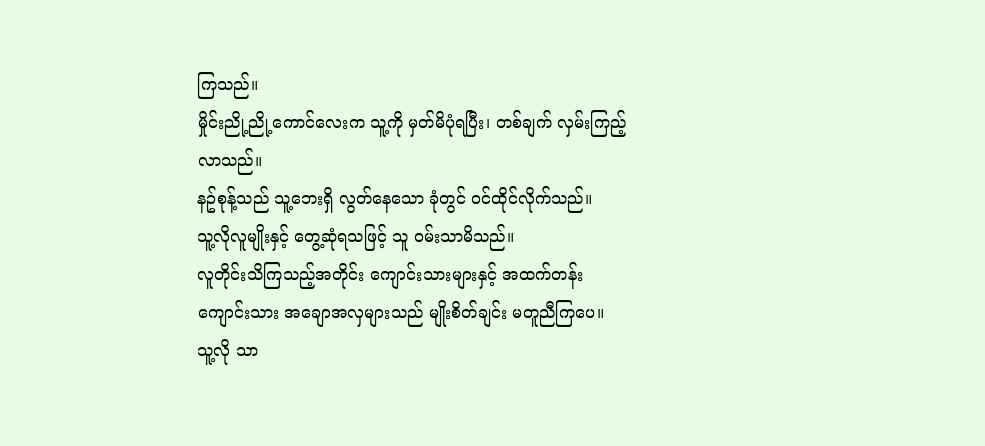ကြသည်။
မှိုင်းညို့ညို့ကောင်လေးက သူ့ကို မှတ်မိပုံရပြီး၊ တစ်ချက် လှမ်းကြည့်လာသည်။
နဥ်စုန့်သည် သူ့ဘေးရှိ လွတ်နေသော ခုံတွင် ဝင်ထိုင်လိုက်သည်။
သူ့လိုလူမျိုးနှင့် တွေ့ဆုံရသဖြင့် သူ ဝမ်းသာမိသည်။
လူတိုင်းသိကြသည့်အတိုင်း ကျောင်းသားများနှင့် အထက်တန်းကျောင်းသား အချောအလှများသည် မျိုးစိတ်ချင်း မတူညီကြပေ။
သူ့လို သာ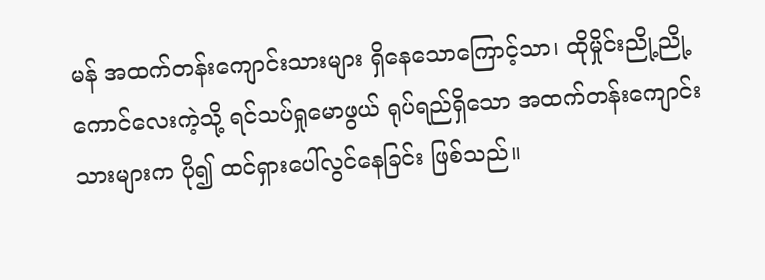မန် အထက်တန်းကျောင်းသားများ ရှိနေသောကြောင့်သာ၊ ထိုမှိုင်းညို့ညို့ ကောင်လေးကဲ့သို့ ရင်သပ်ရှုမောဖွယ် ရုပ်ရည်ရှိသော အထက်တန်းကျောင်းသားများက ပို၍ ထင်ရှားပေါ်လွင်နေခြင်း ဖြစ်သည်။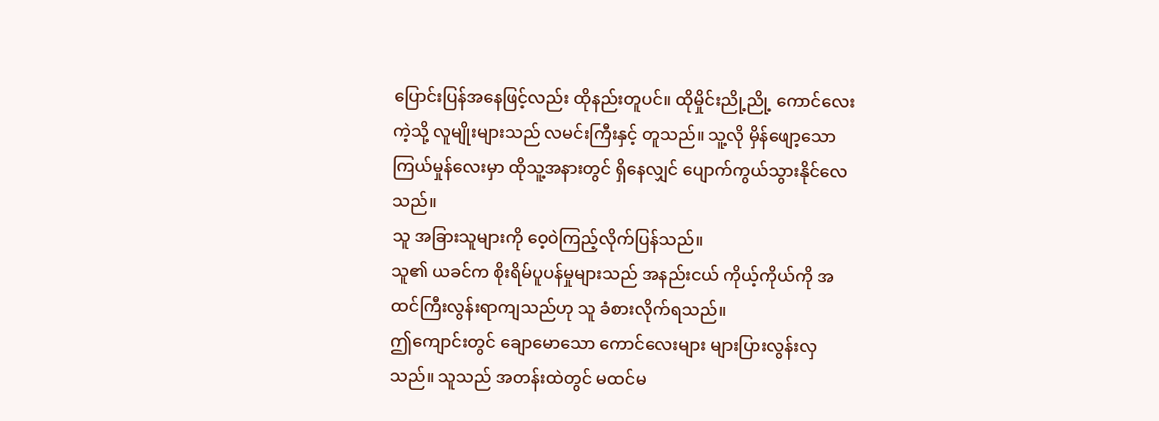ပြောင်းပြန်အနေဖြင့်လည်း ထိုနည်းတူပင်။ ထိုမှိုင်းညို့ညို့ ကောင်လေးကဲ့သို့ လူမျိုးများသည် လမင်းကြီးနှင့် တူသည်။ သူ့လို မှိန်ဖျော့သော ကြယ်မှုန်လေးမှာ ထိုသူ့အနားတွင် ရှိနေလျှင် ပျောက်ကွယ်သွားနိုင်လေသည်။
သူ အခြားသူများကို ဝေ့ဝဲကြည့်လိုက်ပြန်သည်။
သူ၏ ယခင်က စိုးရိမ်ပူပန်မှုများသည် အနည်းငယ် ကိုယ့်ကိုယ်ကို အထင်ကြီးလွန်းရာကျသည်ဟု သူ ခံစားလိုက်ရသည်။
ဤကျောင်းတွင် ချောမောသော ကောင်လေးများ များပြားလွန်းလှသည်။ သူသည် အတန်းထဲတွင် မထင်မ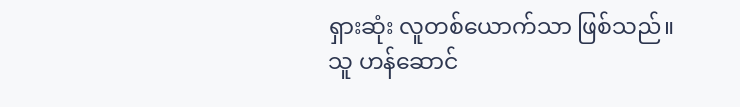ရှားဆုံး လူတစ်ယောက်သာ ဖြစ်သည်။
သူ ဟန်ဆောင်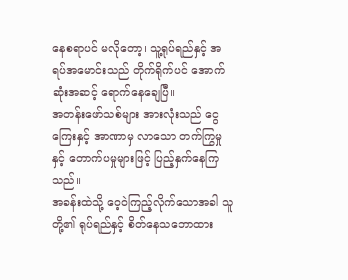နေစရာပင် မလိုတော့၊ သူ့ရုပ်ရည်နှင့် အရပ်အမောင်းသည် တိုက်ရိုက်ပင် အောက်ဆုံးအဆင့် ရောက်နေချေပြီ။
အတန်းဖော်သစ်များ အားလုံးသည် ငွေကြေးနှင့် အာဏာမှ လာသော တက်ကြွမှုနှင့် တောက်ပမှုများဖြင့် ပြည့်နှက်နေကြသည်။
အခန်းထဲသို့ ဝေ့ဝဲကြည့်လိုက်သောအခါ သူတို့၏ ရုပ်ရည်နှင့် စိတ်နေသဘောထား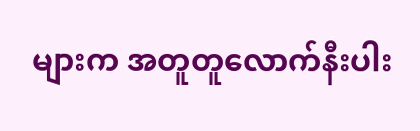များက အတူတူလောက်နီးပါး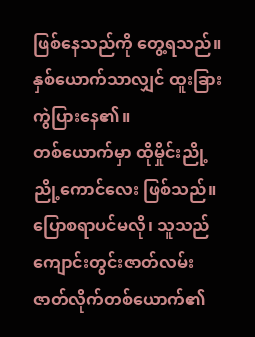ဖြစ်နေသည်ကို တွေ့ရသည်။ နှစ်ယောက်သာလျှင် ထူးခြားကွဲပြားနေ၏။
တစ်ယောက်မှာ ထိုမှိုင်းညို့ညို့ကောင်လေး ဖြစ်သည်။ ပြောစရာပင်မလို၊ သူသည် ကျောင်းတွင်းဇာတ်လမ်း ဇာတ်လိုက်တစ်ယောက်၏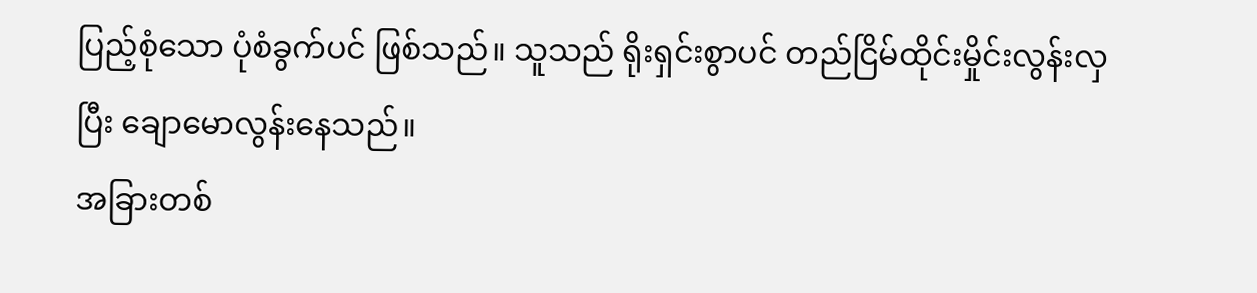ပြည့်စုံသော ပုံစံခွက်ပင် ဖြစ်သည်။ သူသည် ရိုးရှင်းစွာပင် တည်ငြိမ်ထိုင်းမှိုင်းလွန်းလှပြီး ချောမောလွန်းနေသည်။
အခြားတစ်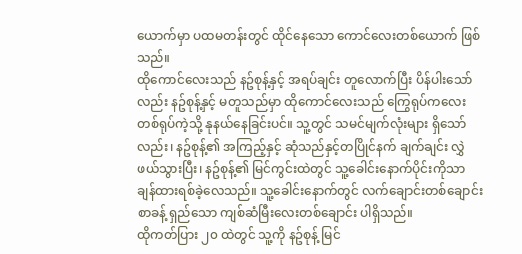ယောက်မှာ ပထမတန်းတွင် ထိုင်နေသော ကောင်လေးတစ်ယောက် ဖြစ်သည်။
ထိုကောင်လေးသည် နဥ်စုန့်နှင့် အရပ်ချင်း တူလောက်ပြီး ပိန်ပါးသော်လည်း နဥ်စုန့်နှင့် မတူသည်မှာ ထိုကောင်လေးသည် ကြွေရုပ်ကလေးတစ်ရုပ်ကဲ့သို့ နုနယ်နေခြင်းပင်။ သူ့တွင် သမင်မျက်လုံးများ ရှိသော်လည်း၊ နဥ်စုန့်၏ အကြည့်နှင့် ဆုံသည်နှင့်တပြိုင်နက် ချက်ချင်း လွှဲဖယ်သွားပြီး၊ နဥ်စုန့်၏ မြင်ကွင်းထဲတွင် သူ့ခေါင်းနောက်ပိုင်းကိုသာ ချန်ထားရစ်ခဲ့လေသည်။ သူ့ခေါင်းနောက်တွင် လက်ချောင်းတစ်ချောင်းစာခန့် ရှည်သော ကျစ်ဆံမြီးလေးတစ်ချောင်း ပါရှိသည်။
ထိုကတ်ပြား ၂၀ ထဲတွင် သူ့ကို နဥ်စုန့် မြင်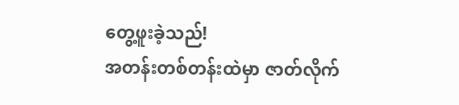တွေ့ဖူးခဲ့သည်!
အတန်းတစ်တန်းထဲမှာ ဇာတ်လိုက်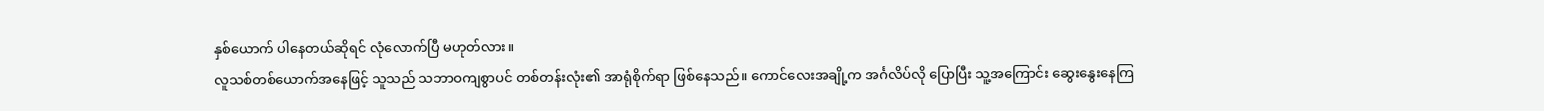နှစ်ယောက် ပါနေတယ်ဆိုရင် လုံလောက်ပြီ မဟုတ်လား။
လူသစ်တစ်ယောက်အနေဖြင့် သူသည် သဘာဝကျစွာပင် တစ်တန်းလုံး၏ အာရုံစိုက်ရာ ဖြစ်နေသည်။ ကောင်လေးအချို့က အင်္ဂလိပ်လို ပြောပြီး သူ့အကြောင်း ဆွေးနွေးနေကြ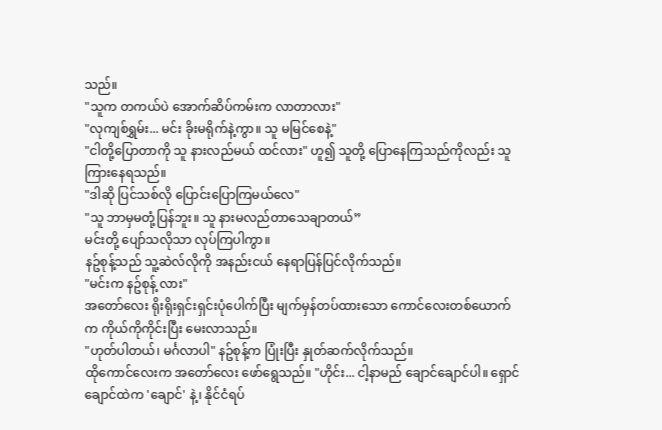သည်။
"သူက တကယ်ပဲ အောက်ဆိပ်ကမ်းက လာတာလား"
"လုကျစ်ရွှမ်း... မင်း ခိုးမရိုက်နဲ့ကွာ။ သူ မမြင်စေနဲ့"
"ငါတို့ပြောတာကို သူ နားလည်မယ် ထင်လား" ဟူ၍ သူတို့ ပြောနေကြသည်ကိုလည်း သူ ကြားနေရသည်။
"ဒါဆို ပြင်သစ်လို ပြောင်းပြောကြမယ်လေ"
"သူ ဘာမှမတုံ့ပြန်ဘူး။ သူ နားမလည်တာသေချာတယ်”
မင်းတို့ ပျော်သလိုသာ လုပ်ကြပါကွာ။
နဥ်စုန့်သည် သူ့ဆဲလ်လိုကို အနည်းငယ် နေရာပြန်ပြင်လိုက်သည်။
"မင်းက နဥ်စုန့် လား"
အတော်လေး ရိုးရိုးရှင်းရှင်းပုံပေါက်ပြီး မျက်မှန်တပ်ထားသော ကောင်လေးတစ်ယောက်က ကိုယ်ကိုကိုင်းပြီး မေးလာသည်။
"ဟုတ်ပါတယ်၊ မင်္ဂလာပါ" နဥ်စုန့်က ပြုံးပြီး နှုတ်ဆက်လိုက်သည်။
ထိုကောင်လေးက အတော်လေး ဖော်ရွေသည်။ "ဟိုင်း... ငါ့နာမည် ချောင်ချောင်ပါ။ ရှောင်ချောင်ထဲက 'ချောင်' နဲ့၊ နိုင်ငံရပ်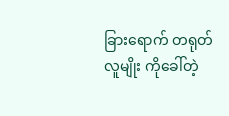ခြားရောက် တရုတ်လူမျိုး ကိုခေါ်တဲ့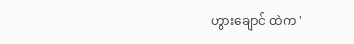ဟွားချောင် ထဲက '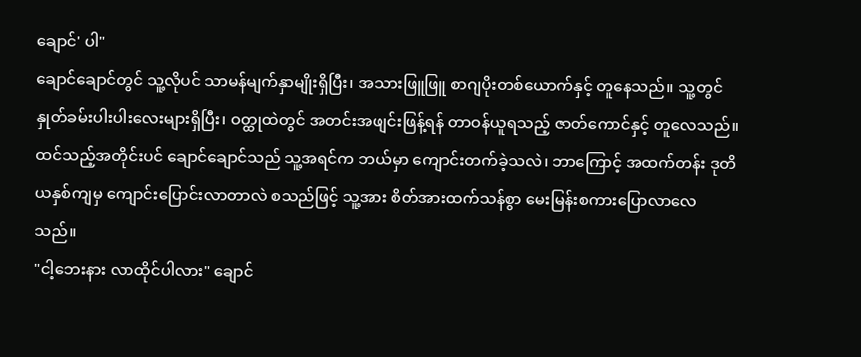ချောင်' ပါ"
ချောင်ချောင်တွင် သူ့လိုပင် သာမန်မျက်နှာမျိုးရှိပြီး၊ အသားဖြူဖြူ စာဂျပိုးတစ်ယောက်နှင့် တူနေသည်။ သူ့တွင် နှုတ်ခမ်းပါးပါးလေးများရှိပြီး၊ ဝတ္ထုထဲတွင် အတင်းအဖျင်းဖြန့်ရန် တာဝန်ယူရသည့် ဇာတ်ကောင်နှင့် တူလေသည်။
ထင်သည့်အတိုင်းပင် ချောင်ချောင်သည် သူ့အရင်က ဘယ်မှာ ကျောင်းတက်ခဲ့သလဲ၊ ဘာကြောင့် အထက်တန်း ဒုတိယနှစ်ကျမှ ကျောင်းပြောင်းလာတာလဲ စသည်ဖြင့် သူ့အား စိတ်အားထက်သန်စွာ မေးမြန်းစကားပြောလာလေသည်။
"ငါ့ဘေးနား လာထိုင်ပါလား" ချောင်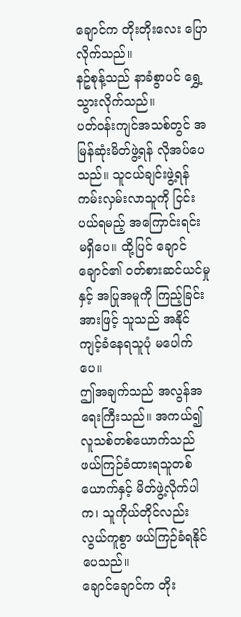ချောင်က တိုးတိုးလေး ပြောလိုက်သည်။
နဥ်စုန့်သည် နာခံစွာပင် ရွှေ့သွားလိုက်သည်။
ပတ်ဝန်းကျင်အသစ်တွင် အမြန်ဆုံးမိတ်ဖွဲ့ရန် လိုအပ်ပေသည်။ သူငယ်ချင်းဖွဲ့ရန် ကမ်းလှမ်းလာသူကို ငြင်းပယ်ရမည့် အကြောင်းရင်း မရှိပေ။ ထို့ပြင် ချောင်ချောင်၏ ဝတ်စားဆင်ယင်မှုနှင့် အပြုအမူကို ကြည့်ခြင်းအားဖြင့် သူသည် အနိုင်ကျင့်ခံနေရသူပုံ မပေါက်ပေ။
ဤအချက်သည် အလွန်အရေးကြီးသည်။ အကယ်၍ လူသစ်တစ်ယောက်သည် ဖယ်ကြဉ်ခံထားရသူတစ်ယောက်နှင့် မိတ်ဖွဲ့လိုက်ပါက၊ သူကိုယ်တိုင်လည်း လွယ်ကူစွာ ဖယ်ကြဉ်ခံရနိုင်ပေသည်။
ချောင်ချောင်က တိုး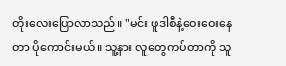တိုးလေးပြောလာသည်။ "မင်း ဖူဒါစီနဲ့ဝေးဝေးနေတာ ပိုကောင်းမယ်။ သူ့နား လူတွေကပ်တာကို သူ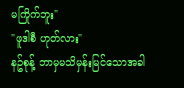မကြိုက်ဘူး"
"ဖူဒါစီ ဟုတ်လား"
နဥ်စုန့် ဘာမှမသိမှန်းမြင်သောအခါ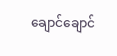ချောင်ချောင်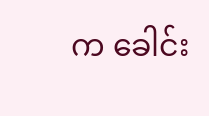က ခေါင်း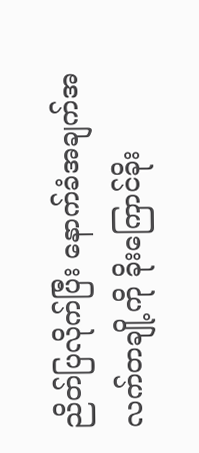ညိတ်ပြလိုက်ပြီး နောက်ခံအချက်အလက်တချို့ကို ခိုးကြောင်ခိုး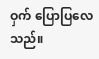ဝှက် ပြောပြလေသည်။